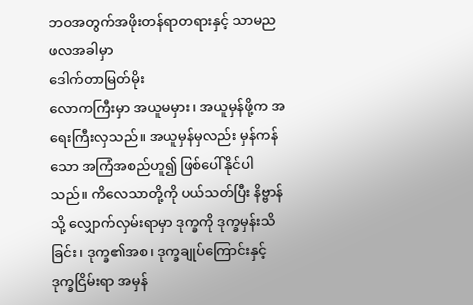ဘဝအတွက်အဖိုးတန်ရာတရားနှင့် သာမညဖလအခါမှာ
ဒေါက်တာမြတ်မိုး
လောကကြီးမှာ အယူမမှား၊ အယူမှန်ဖို့က အရေးကြီးလှသည်။ အယူမှန်မှလည်း မှန်ကန်သော အကြံအစည်ဟူ၍ ဖြစ်ပေါ်နိုင်ပါသည်။ ကိလေသာတို့ကို ပယ်သတ်ပြီး နိဗ္ဗာန်သို့ လျှောက်လှမ်းရာမှာ ဒုက္ခကို ဒုက္ခမှန်းသိခြင်း၊ ဒုက္ခ၏အစ၊ ဒုက္ခချုပ်ကြောင်းနှင့် ဒုက္ခငြိမ်းရာ အမှန်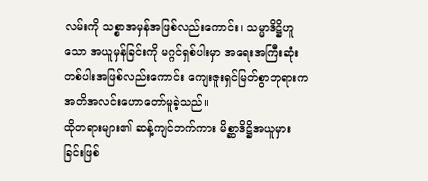လမ်းကို သစ္စာအမှန်အဖြစ်လည်းကောင်း၊ သမ္မာဒိဋ္ဌိဟူသော အယူမှန်ခြင်းကို မဂ္ဂင်ရှစ်ပါးမှာ အရေးအကြီးဆုံးတစ်ပါးအဖြစ်လည်းကောင်း ကျေးဇူးရှင်မြတ်စွာဘုရားက အတိအလင်းဟောတော်မူခဲ့သည်။
ထိုတရားများ၏ ဆန့်ကျင်ဘက်ကား မိစ္ဆာဒိဋ္ဌိအယူမှားခြင်းဖြစ်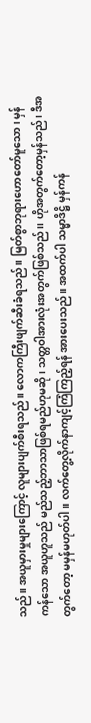သည်။ အယူမှားမှုများကြောင့် လူများပျက်စီးရသည်။ လောကကြီးဖျက်ဆီးခံရသည်။ မြတ်စွာဘုရားဟောတော်မူသော၊ မှန်ကန်သော အယူဟူသည် မည်သည့်ဘာသာဖြစ်ရမည်ဟုမဆို၊ သတ္တဝါအားလုံးအတွက်ဖြစ်သည်၊၊ ဟိုအတွက်တော့မှန်သည်၊ ဒီအတွက်တော့ မမှန်မဟုတ်ပါ။ လက်တွေ့လိုက်နာကျင့်ကြံကြည့်ရန် အားပေးသည်။ အထက်ပါ သမ္မာဒိဋ္ဌိ မှန်ကန်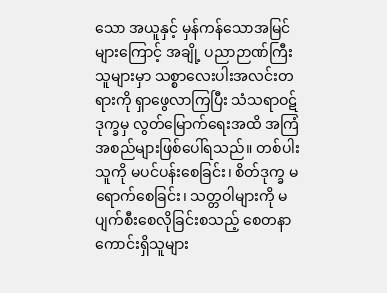သော အယူနှင့် မှန်ကန်သောအမြင်များကြောင့် အချို့ ပညာဉာဏ်ကြီးသူများမှာ သစ္စာလေးပါးအလင်းတရားကို ရှာဖွေလာကြပြီး သံသရာဝဋ်ဒုက္ခမှ လွတ်မြောက်ရေးအထိ အကြံအစည်များဖြစ်ပေါ်ရသည်။ တစ်ပါးသူကို မပင်ပန်းစေခြင်း၊ စိတ်ဒုက္ခ မရောက်စေခြင်း၊ သတ္တဝါများကို မပျက်စီးစေလိုခြင်းစသည့် စေတနာကောင်းရှိသူများ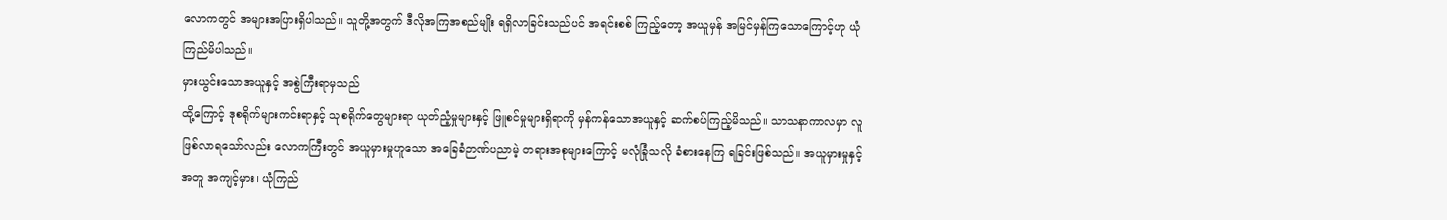လောကတွင် အများအပြားရှိပါသည်။ သူတို့အတွက် ဒီလိုအကြအစည်မျိုး ရရှိလာခြင်းသည်ပင် အရင်းစစ် ကြည့်တော့ အယူမှန် အမြင်မှန်ကြသောကြောင့်ဟု ယုံကြည်မိပါသည်။
မှားယွင်းသောအယူနှင့် အစွဲကြီးရာမှသည်
ထို့ကြောင့် ဒုစရိုက်များကင်းရာနှင့် သုစရိုက်တွေများရာ ယုတ်ညံ့မှုများနှင့် ဖြူစင်မှုများရှိရာကို မှန်ကန်သောအယူနှင့် ဆက်စပ်ကြည့်မိသည်။ သာသနာကာလမှာ လူဖြစ်လာရသော်လည်း လောကကြီးတွင် အယူမှားမှုဟူသော အခြေခံဉာဏ်ပညာမဲ့ တရားအစုများကြောင့် မလုံခြုံသလို ခံစားနေကြ ရခြင်းဖြစ်သည်။ အယူမှားမှုနှင့်အတူ အကျင့်မှား၊ ယုံကြည်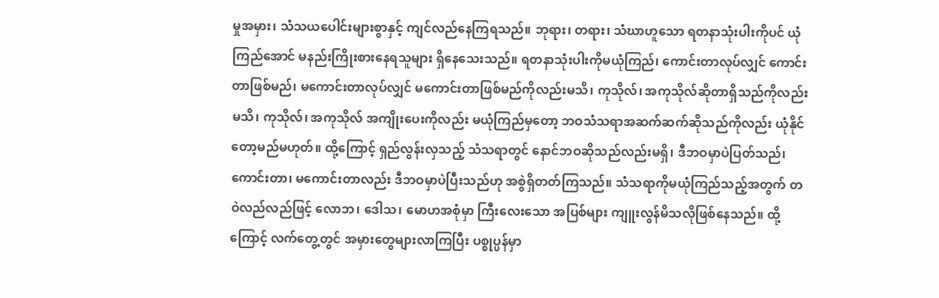မှုအမှား၊ သံသယပေါင်းများစွာနှင့် ကျင်လည်နေကြရသည်။ ဘုရား၊ တရား၊ သံဃာဟူသော ရတနာသုံးပါးကိုပင် ယုံကြည်အောင် မနည်းကြိုးစားနေရသူများ ရှိနေသေးသည်။ ရတနာသုံးပါးကိုမယုံကြည်၊ ကောင်းတာလုပ်လျှင် ကောင်းတာဖြစ်မည်၊ မကောင်းတာလုပ်လျှင် မကောင်းတာဖြစ်မည်ကိုလည်းမသိ၊ ကုသိုလ်၊ အကုသိုလ်ဆိုတာရှိသည်ကိုလည်းမသိ၊ ကုသိုလ်၊ အကုသိုလ် အကျိုးပေးကိုလည်း မယုံကြည်မှတော့ ဘဝသံသရာအဆက်ဆက်ဆိုသည်ကိုလည်း ယုံနိုင်တော့မည်မဟုတ်။ ထို့ကြောင့် ရှည်လွန်းလှသည့် သံသရာတွင် နောင်ဘဝဆိုသည်လည်းမရှိ၊ ဒီဘဝမှာပဲပြတ်သည်၊ ကောင်းတာ၊ မကောင်းတာလည်း ဒီဘဝမှာပဲပြီးသည်ဟု အစွဲရှိတတ်ကြသည်။ သံသရာကိုမယုံကြည်သည့်အတွက် တဝဲလည်လည်ဖြင့် လောဘ၊ ဒေါသ၊ မောဟအစုံမှာ ကြီးလေးသော အပြစ်များ ကျူးလွန်မိသလိုဖြစ်နေသည်။ ထို့ကြောင့် လက်တွေ့တွင် အမှားတွေများလာကြပြီး ပစ္စုပ္ပန်မှာ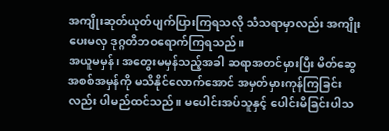အကျိုးဆုတ်ယုတ်ပျက်ပြားကြရသလို သံသရာမှာလည်း အကျိုးပေးမလှ ဒုဂ္ဂတိဘဝရောက်ကြရသည်။
အယူမမှန်၊ အတွေးမမှန်သည့်အခါ ဆရာအတင်မှားပြီး မိတ်ဆွေအစစ်အမှန်ကို မသိနိုင်လောက်အောင် အမှတ်မှားကုန်ကြခြင်းလည်း ပါမည်ထင်သည်။ မပေါင်းအပ်သူနှင့် ပေါင်းမိခြင်းပါသ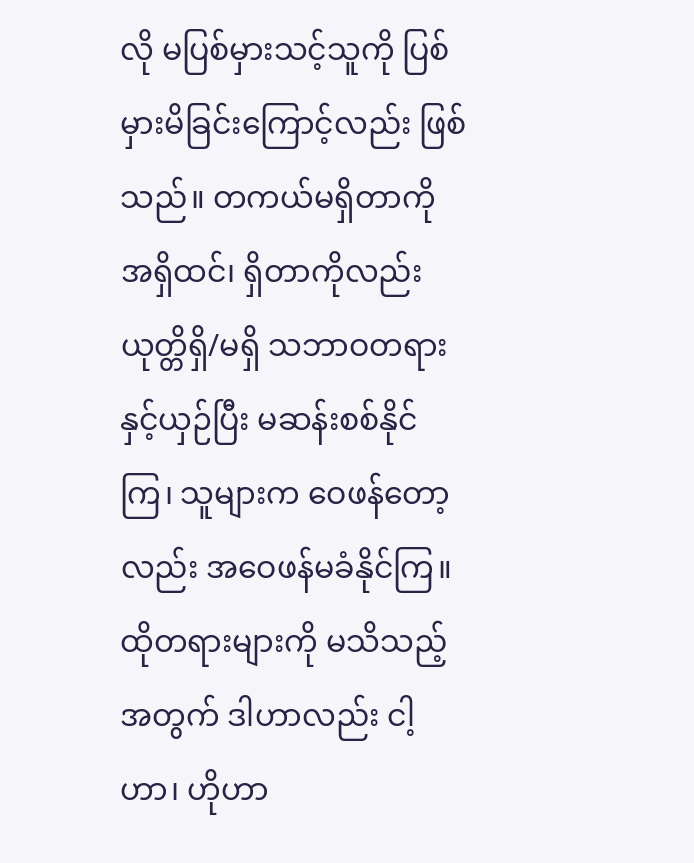လို မပြစ်မှားသင့်သူကို ပြစ်မှားမိခြင်းကြောင့်လည်း ဖြစ်သည်။ တကယ်မရှိတာကို အရှိထင်၊ ရှိတာကိုလည်း ယုတ္တိရှိ/မရှိ သဘာဝတရားနှင့်ယှဉ်ပြီး မဆန်းစစ်နိုင်ကြ၊ သူများက ဝေဖန်တော့လည်း အဝေဖန်မခံနိုင်ကြ။ ထိုတရားများကို မသိသည့်အတွက် ဒါဟာလည်း ငါ့ဟာ၊ ဟိုဟာ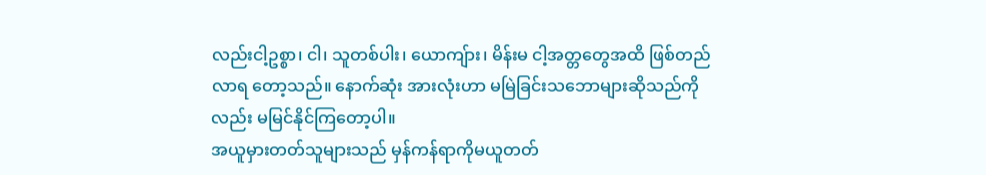လည်းငါ့ဥစ္စာ၊ ငါ၊ သူတစ်ပါး၊ ယောကျ်ား၊ မိန်းမ ငါ့အတ္တတွေအထိ ဖြစ်တည်လာရ တော့သည်။ နောက်ဆုံး အားလုံးဟာ မမြဲခြင်းသဘောများဆိုသည်ကိုလည်း မမြင်နိုင်ကြတော့ပါ။
အယူမှားတတ်သူများသည် မှန်ကန်ရာကိုမယူတတ်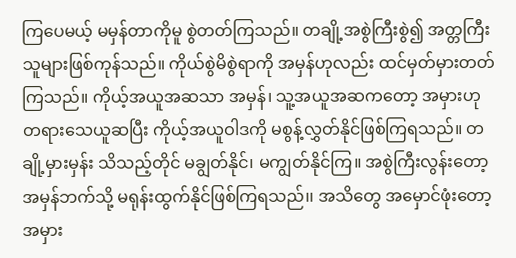ကြပေမယ့် မမှန်တာကိုမူ စွဲတတ်ကြသည်။ တချို့အစွဲကြီးစွဲ၍ အတ္တကြီးသူများဖြစ်ကုန်သည်။ ကိုယ်စွဲမိစွဲရာကို အမှန်ဟုလည်း ထင်မှတ်မှားတတ်ကြသည်။ ကိုယ့်အယူအဆသာ အမှန်၊ သူ့အယူအဆကတော့ အမှားဟု တရားသေယူဆပြီး ကိုယ့်အယူဝါဒကို မစွန့်လွှတ်နိုင်ဖြစ်ကြရသည်။ တချို့မှားမှန်း သိသည့်တိုင် မချွတ်နိုင်၊ မကျွတ်နိုင်ကြ။ အစွဲကြီးလွန်းတော့ အမှန်ဘက်သို့ မရုန်းထွက်နိုင်ဖြစ်ကြရသည်၊၊ အသိတွေ အမှောင်ဖုံးတော့ အမှား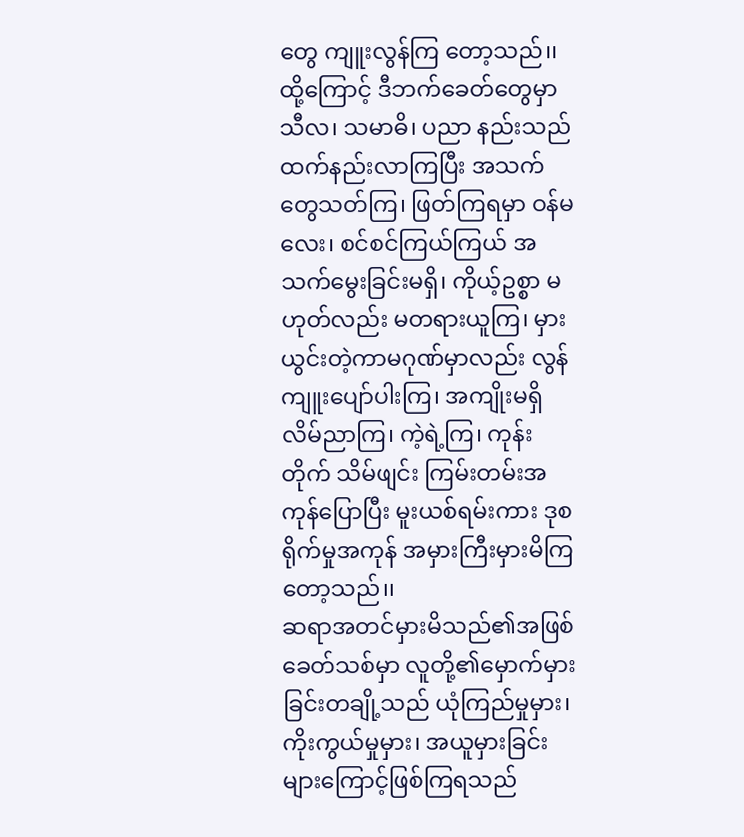တွေ ကျူးလွန်ကြ တော့သည်၊၊ ထို့ကြောင့် ဒီဘက်ခေတ်တွေမှာ သီလ၊ သမာဓိ၊ ပညာ နည်းသည်ထက်နည်းလာကြပြီး အသက်တွေသတ်ကြ၊ ဖြတ်ကြရမှာ ဝန်မလေး၊ စင်စင်ကြယ်ကြယ် အသက်မွေးခြင်းမရှိ၊ ကိုယ့်ဥစ္စာ မဟုတ်လည်း မတရားယူကြ၊ မှားယွင်းတဲ့ကာမဂုဏ်မှာလည်း လွန်ကျူးပျော်ပါးကြ၊ အကျိုးမရှိ လိမ်ညာကြ၊ ကဲ့ရဲ့ကြ၊ ကုန်းတိုက် သိမ်ဖျင်း ကြမ်းတမ်းအကုန်ပြောပြီး မူးယစ်ရမ်းကား ဒုစရိုက်မှုအကုန် အမှားကြီးမှားမိကြတော့သည်၊၊
ဆရာအတင်မှားမိသည်၏အဖြစ်
ခေတ်သစ်မှာ လူတို့၏မှောက်မှားခြင်းတချို့သည် ယုံကြည်မှုမှား၊ ကိုးကွယ်မှုမှား၊ အယူမှားခြင်းများကြောင့်ဖြစ်ကြရသည်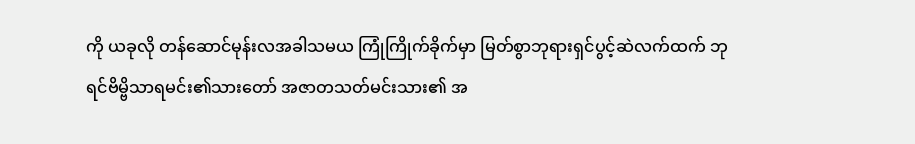ကို ယခုလို တန်ဆောင်မုန်းလအခါသမယ ကြုံကြိုက်ခိုက်မှာ မြတ်စွာဘုရားရှင်ပွင့်ဆဲလက်ထက် ဘုရင်ဗိမ္ဗိသာရမင်း၏သားတော် အဇာတသတ်မင်းသား၏ အ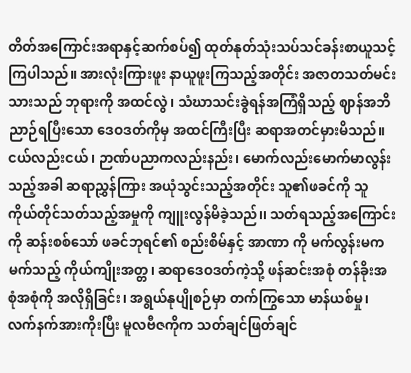တိတ်အကြောင်းအရာနှင့်ဆက်စပ်၍ ထုတ်နုတ်သုံးသပ်သင်ခန်းစာယူသင့်ကြပါသည်။ အားလုံးကြားဖူး နာယူဖူးကြသည့်အတိုင်း အဇာတသတ်မင်းသားသည် ဘုရားကို အထင်လွဲ၊ သံဃာသင်းခွဲရန်အကြံရှိသည့် ဈာန်အဘိညာဉ်ရပြီးသော ဒေဝဒတ်ကိုမှ အထင်ကြီးပြီး ဆရာအတင်မှားမိသည်။ ငယ်လည်းငယ်၊ ဉာဏ်ပညာကလည်းနည်း၊ မောက်လည်းမောက်မာလွန်းသည့်အခါ ဆရာညွှန်ကြား အယုံသွင်းသည့်အတိုင်း သူ၏ဖခင်ကို သူကိုယ်တိုင်သတ်သည့်အမှုကို ကျူးလွန်မိခဲ့သည်၊၊ သတ်ရသည့်အကြောင်းကို ဆန်းစစ်သော် ဖခင်ဘုရင်၏ စည်းစိမ်နှင့် အာဏာ ကို မက်လွန်းမကမက်သည့် ကိုယ်ကျိုးအတ္တ၊ ဆရာဒေဝဒတ်ကဲ့သို့ ဖန်ဆင်းအစုံ တန်ခိုးအစုံအစုံကို အလိုရှိခြင်း၊ အရွယ်နုပျိုစဉ်မှာ တက်ကြွသော မာန်ယစ်မှု၊ လက်နက်အားကိုးပြီး မူလဗီဇကိုက သတ်ချင်ဖြတ်ချင်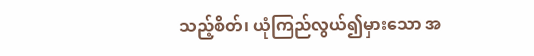သည့်စိတ်၊ ယုံကြည်လွယ်၍မှားသော အ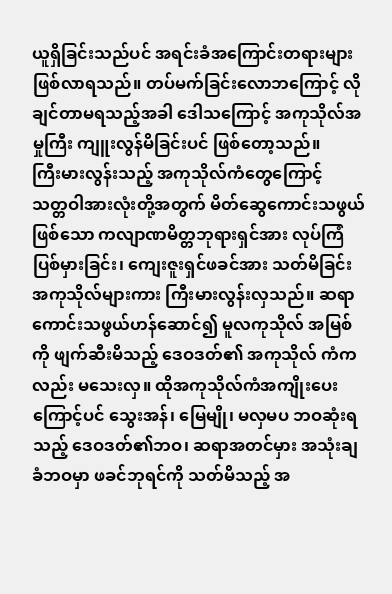ယူရှိခြင်းသည်ပင် အရင်းခံအကြောင်းတရားများဖြစ်လာရသည်။ တပ်မက်ခြင်းလောဘကြောင့် လိုချင်တာမရသည့်အခါ ဒေါသကြောင့် အကုသိုလ်အမှုကြီး ကျူးလွန်မိခြင်းပင် ဖြစ်တော့သည်။
ကြီးမားလွန်းသည့် အကုသိုလ်ကံတွေကြောင့်
သတ္တဝါအားလုံးတို့အတွက် မိတ်ဆွေကောင်းသဖွယ်ဖြစ်သော ကလျာဏမိတ္တဘုရားရှင်အား လုပ်ကြံပြစ်မှားခြင်း၊ ကျေးဇူးရှင်ဖခင်အား သတ်မိခြင်းအကုသိုလ်များကား ကြီးမားလွန်းလှသည်။ ဆရာကောင်းသဖွယ်ဟန်ဆောင်၍ မူလကုသိုလ် အမြစ်ကို ဖျက်ဆီးမိသည့် ဒေဝဒတ်၏ အကုသိုလ် ကံကလည်း မသေးလှ။ ထိုအကုသိုလ်ကံအကျိုးပေးကြောင့်ပင် သွေးအန်၊ မြေမျို၊ မလှမပ ဘဝဆုံးရ သည့် ဒေဝဒတ်၏ဘဝ၊ ဆရာအတင်မှား အသုံးချခံဘဝမှာ ဖခင်ဘုရင်ကို သတ်မိသည့် အ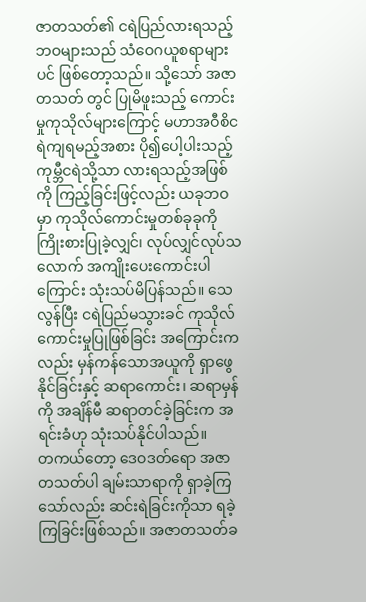ဇာတသတ်၏ ငရဲပြည်လားရသည့်ဘဝများသည် သံဝေဂယူစရာများပင် ဖြစ်တော့သည်။ သို့သော် အဇာတသတ် တွင် ပြုမိဖူးသည့် ကောင်းမှုကုသိုလ်များကြောင့် မဟာအဝီစိငရဲကျရမည့်အစား ပို၍ပေါ့ပါးသည့် ကုမ္ဘီငရဲသို့သာ လားရသည့်အဖြစ်ကို ကြည့်ခြင်းဖြင့်လည်း ယခုဘဝမှာ ကုသိုလ်ကောင်းမှုတစ်ခုခုကို ကြိုးစားပြုခဲ့လျှင်၊ လုပ်လျှင်လုပ်သလောက် အကျိုးပေးကောင်းပါကြောင်း သုံးသပ်မိပြန်သည်။ သေလွန်ပြီး ငရဲပြည်မသွားခင် ကုသိုလ်ကောင်းမှုပြုဖြစ်ခြင်း အကြောင်းကလည်း မှန်ကန်သောအယူကို ရှာဖွေ နိုင်ခြင်းနှင့် ဆရာကောင်း၊ ဆရာမှန်ကို အချိန်မီ ဆရာတင်ခဲ့ခြင်းက အရင်းခံဟု သုံးသပ်နိုင်ပါသည်။
တကယ်တော့ ဒေဝဒတ်ရော အဇာတသတ်ပါ ချမ်းသာရာကို ရှာခဲ့ကြသော်လည်း ဆင်းရဲခြင်းကိုသာ ရခဲ့ကြခြင်းဖြစ်သည်။ အဇာတသတ်ခ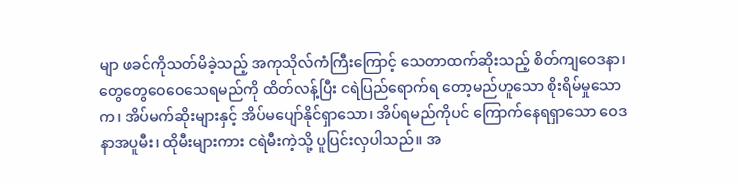မျာ ဖခင်ကိုသတ်မိခဲ့သည့် အကုသိုလ်ကံကြီးကြောင့် သေတာထက်ဆိုးသည့် စိတ်ကျဝေဒနာ၊ တွေတွေဝေဝေသေရမည်ကို ထိတ်လန့်ပြီး ငရဲပြည်ရောက်ရ တော့မည်ဟူသော စိုးရိမ်မှုသောက၊ အိပ်မက်ဆိုးများနှင့် အိပ်မပျော်နိုင်ရှာသော၊ အိပ်ရမည်ကိုပင် ကြောက်နေရရှာသော ဝေဒနာအပူမီး၊ ထိုမီးများကား ငရဲမီးကဲ့သို့ ပူပြင်းလှပါသည်။ အ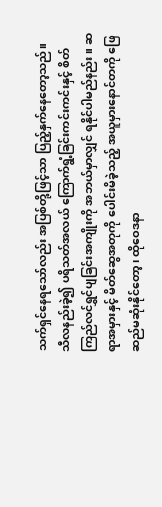သက်ရှင်နေရသော်လည်း အပြစ်တို့ဖြင့်သာ ပြည့်နှက်နေတော့သည်။
သီလနည်းခဲ့၍ ပရိသတ်အလယ် ကြောက်ရွံ့ခြင်းကင်းကင်းနှင့် စိတ်ကြည်လင်ရွှင်ပျခြင်းအကျိုးကို အဘယ်မှာလျှင် ရနိုင်ပါမည်နည်း။ ဆရာအမှားနှင့် မိတ်ဆွေအတုကို ပေါင်းမိခဲ့သည့် အယူမှားနောင်တကို ဖြေဆည်မဆုံးနိုင်တော့၊ ထိုဝေဒနာ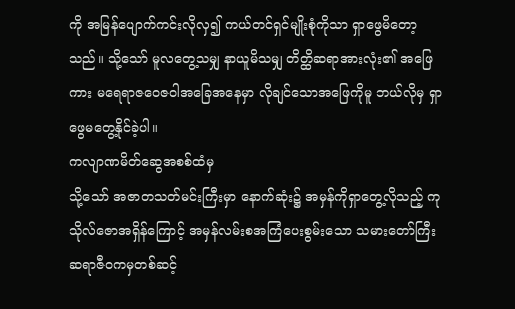ကို အမြန်ပျောက်ကင်းလိုလှ၍ ကယ်တင်ရှင်မျိုးစုံကိုသာ ရှာဖွေမိတော့သည်။ သို့သော် မူလတွေ့သမျှ နာယူမိသမျှ တိတ္ထိဆရာအားလုံး၏ အဖြေကား မရေရာဇဝေဇဝါအခြေအနေမှာ လိုချင်သောအဖြေကိုမူ ဘယ်လိုမှ ရှာဖွေမတွေ့နိုင်ခဲ့ပါ။
ကလျာဏမိတ်ဆွေအစစ်ထံမှ
သို့သော် အဇာတသတ်မင်းကြီးမှာ နောက်ဆုံး၌ အမှန်ကိုရှာတွေ့လိုသည့် ကုသိုလ်ဇောအရှိန်ကြောင့် အမှန်လမ်းစအကြံပေးစွမ်းသော သမားတော်ကြီးဆရာဇီဝကမှတစ်ဆင့်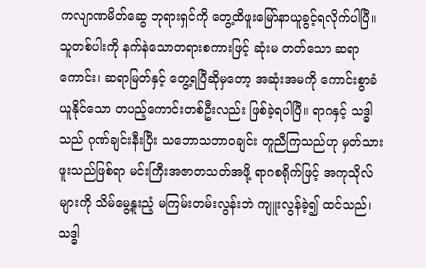ကလျာဏမိတ်ဆွေ ဘုရားရှင်ကို တွေ့ထိဖူးမြော်နာယူခွင့်ရလိုက်ပါပြီ။ သူတစ်ပါးကို နက်နဲသောတရားစကားဖြင့် ဆုံးမ တတ်သော ဆရာကောင်း၊ ဆရာမြတ်နှင့် တွေ့ရပြီဆိုမှတော့ အဆုံးအမကို ကောင်းစွာခံယူနိုင်သော တပည့်ကောင်းတစ်ဦးလည်း ဖြစ်ခဲ့ရပါပြီ။ ရာဂနှင့် သဒ္ဓါသည် ဂုဏ်ချင်းနီးပြီး သဘောသဘာဝချင်း တူညီကြသည်ဟု မှတ်သားဖူးသည်ဖြစ်ရာ မင်းကြီးအဇာတသတ်အဖို့ ရာဂစရိုက်ဖြင့် အကုသိုလ်များကို သိမ်မွေ့နူးညံ့ မကြမ်းတမ်းလွန်းဘဲ ကျူးလွန်ခဲ့၍ ထင်သည်၊ သဒ္ဓါ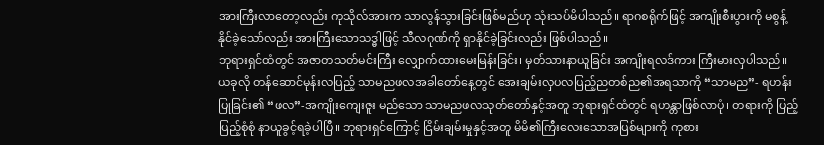အားကြီးလာတော့လည်း ကုသိုလ်အားက သာလွန်သွားခြင်းဖြစ်မည်ဟု သုံးသပ်မိပါသည်။ ရာဂစရိုက်ဖြင့် အကျိုးစီးပွားကို မစွန့်နိုင်ခဲ့သော်လည်း အားကြီးသောသဒ္ဓါဖြင့် သီလဂုဏ်ကို ရှာနိုင်ခဲ့ခြင်းလည်း ဖြစ်ပါသည်။
ဘုရားရှင်ထံတွင် အဇာတသတ်မင်းကြီး လျှောက်ထားမေးမြန်းခြင်း၊ မှတ်သားနာယူခြင်း အကျိုးရလဒ်ကား ကြီးမားလှပါသည်။ ယခုလို တန်ဆောင်မုန်းလပြည့် သာမညဖလအခါတော်နေ့တွင် အေးချမ်းလှပလပြည့်ညတစ်ည၏အရသာကို “သာမည”- ရဟန်းပြုခြင်း၏ “ဖလ”-အကျိုးကျေးဇူး မည်သော သာမညဖလသုတ်တော်နှင့်အတူ ဘုရားရှင်ထံတွင် ရဟန္တာဖြစ်လာပုံ၊ တရားကို ပြည့်ပြည့်စုံစုံ နာယူခွင့်ရခဲ့ပါပြီ။ ဘုရားရှင်ကြောင့် ငြိမ်းချမ်းမှုနှင့်အတူ မိမိ၏ကြီးလေးသောအပြစ်များကို ကုစား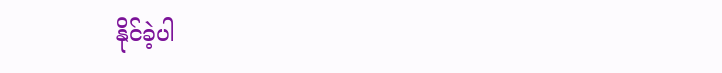နိုင်ခဲ့ပါ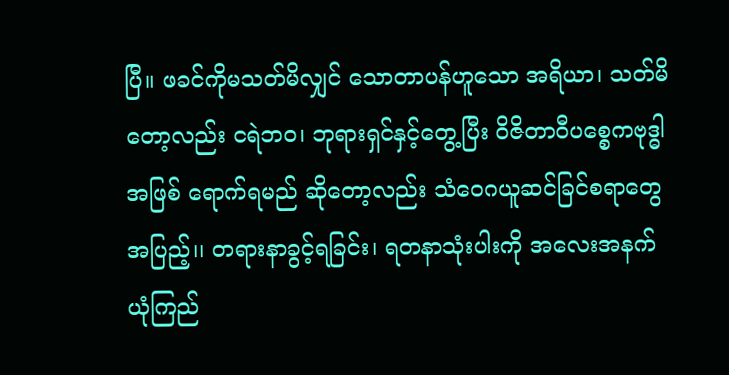ပြီ။ ဖခင်ကိုမသတ်မိလျှင် သောတာပန်ဟူသော အရိယာ၊ သတ်မိတော့လည်း ငရဲဘဝ၊ ဘုရားရှင်နှင့်တွေ့ပြီး ဝိဇိတာဝီပစ္စေကဗုဒ္ဓါအဖြစ် ရောက်ရမည် ဆိုတော့လည်း သံဝေဂယူဆင်ခြင်စရာတွေအပြည့်၊၊ တရားနာခွင့်ရခြင်း၊ ရတနာသုံးပါးကို အလေးအနက် ယုံကြည်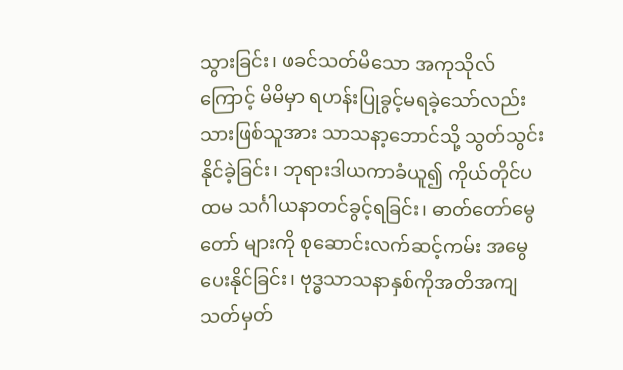သွားခြင်း၊ ဖခင်သတ်မိသော အကုသိုလ်ကြောင့် မိမိမှာ ရဟန်းပြုခွင့်မရခဲ့သော်လည်း သားဖြစ်သူအား သာသနာ့ဘောင်သို့ သွတ်သွင်း နိုင်ခဲ့ခြင်း၊ ဘုရားဒါယကာခံယူ၍ ကိုယ်တိုင်ပထမ သင်္ဂါယနာတင်ခွင့်ရခြင်း၊ ဓာတ်တော်မွေတော် များကို စုဆောင်းလက်ဆင့်ကမ်း အမွေပေးနိုင်ခြင်း၊ ဗုဒ္ဓသာသနာနှစ်ကိုအတိအကျသတ်မှတ်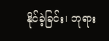နိုင်ခဲ့ခြင်း၊ ဘုရား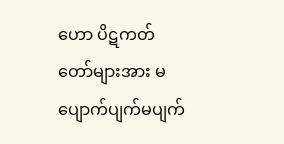ဟော ပိဋကတ်တော်များအား မပျောက်ပျက်မပျက်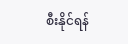စီးနိုင်ရန်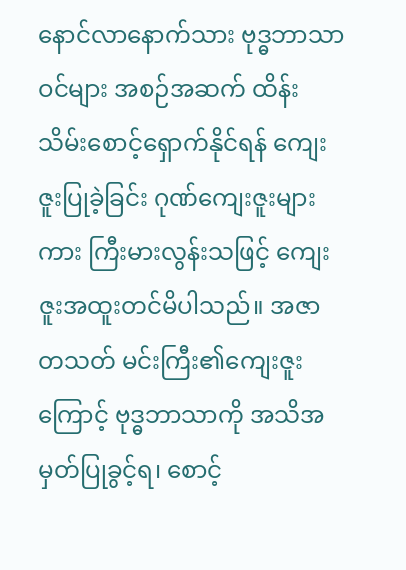နောင်လာနောက်သား ဗုဒ္ဓဘာသာဝင်များ အစဉ်အဆက် ထိန်းသိမ်းစောင့်ရှောက်နိုင်ရန် ကျေးဇူးပြုခဲ့ခြင်း ဂုဏ်ကျေးဇူးများကား ကြီးမားလွန်းသဖြင့် ကျေးဇူးအထူးတင်မိပါသည်။ အဇာတသတ် မင်းကြီး၏ကျေးဇူးကြောင့် ဗုဒ္ဓဘာသာကို အသိအမှတ်ပြုခွင့်ရ၊ စောင့်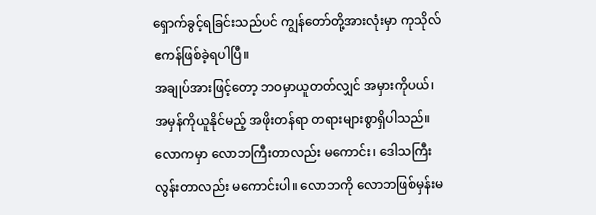ရှောက်ခွင့်ရခြင်းသည်ပင် ကျွန်တော်တို့အားလုံးမှာ ကုသိုလ်ဧကန်ဖြစ်ခဲ့ရပါပြီ။
အချုပ်အားဖြင့်တော့ ဘဝမှာယူတတ်လျှင် အမှားကိုပယ်၊ အမှန်ကိုယူနိုင်မည့် အဖိုးတန်ရာ တရားများစွာရှိပါသည်။ လောကမှာ လောဘကြီးတာလည်း မကောင်း၊ ဒေါသကြီးလွန်းတာလည်း မကောင်းပါ။ လောဘကို လောဘဖြစ်မှန်းမ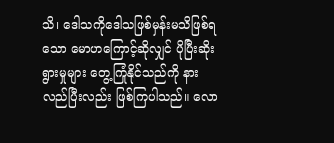သိ၊ ဒေါသကိုဒေါသဖြစ်မှန်းမသိဖြစ်ရသော မောဟကြောင့်ဆိုလျှင် ပိုပြီးဆိုးရွားမှုများ တွေ့ကြုံနိုင်သည်ကို နားလည်ပြီးလည်း ဖြစ်ကြပါသည်။ လော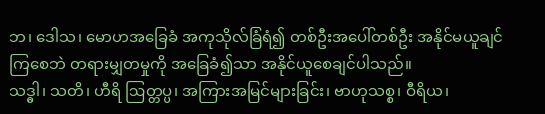ဘ၊ ဒေါသ၊ မောဟအခြေခံ အကုသိုလ်ခြံရံ၍ တစ်ဦးအပေါ်တစ်ဦး အနိုင်မယူချင်ကြစေဘဲ တရားမျှတမှုကို အခြေခံ၍သာ အနိုင်ယူစေချင်ပါသည်။
သဒ္ဓါ၊ သတိ၊ ဟီရိ ဩတ္တပ္ပ၊ အကြားအမြင်များခြင်း၊ ဗာဟုသစ္စ၊ ဝီရိယ၊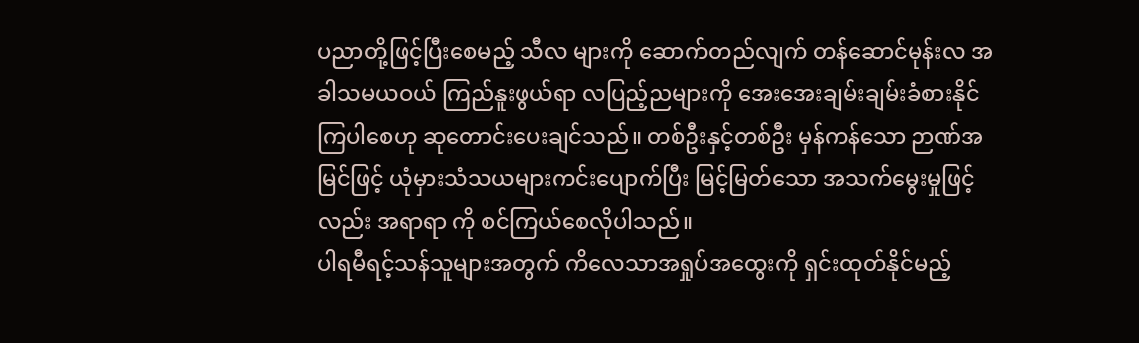ပညာတို့ဖြင့်ပြီးစေမည့် သီလ များကို ဆောက်တည်လျက် တန်ဆောင်မုန်းလ အခါသမယဝယ် ကြည်နူးဖွယ်ရာ လပြည့်ညများကို အေးအေးချမ်းချမ်းခံစားနိုင်ကြပါစေဟု ဆုတောင်းပေးချင်သည်။ တစ်ဦးနှင့်တစ်ဦး မှန်ကန်သော ဉာဏ်အမြင်ဖြင့် ယုံမှားသံသယများကင်းပျောက်ပြီး မြင့်မြတ်သော အသက်မွေးမှုဖြင့်လည်း အရာရာ ကို စင်ကြယ်စေလိုပါသည်။
ပါရမီရင့်သန်သူများအတွက် ကိလေသာအရှုပ်အထွေးကို ရှင်းထုတ်နိုင်မည့်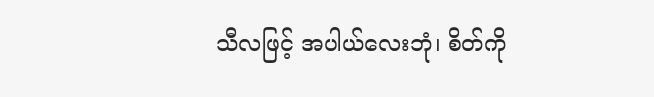သီလဖြင့် အပါယ်လေးဘုံ၊ စိတ်ကို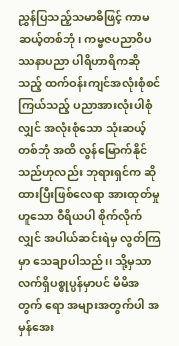ညွှန်ပြသည့်သမာဓိဖြင့် ကာမဆယ့်တစ်ဘုံ၊ ကမ္ဗဇပညာဝိပဿနာပညာ ပါရိဟာရိကဆိုသည့် ထက်ဝန်းကျင်အလုံးစုံစင်ကြယ်သည့် ပညာအားလုံးပါစုံလျှင် အလုံးစုံသော သုံးဆယ့်တစ်ဘုံ အထိ လွန်မြောက်နိုင်သည်ဟုလည်း ဘုရားရှင်က ဆိုထားပြီးဖြစ်လေရာ အားထုတ်မှုဟူသော ဝီရိယပါ စိုက်လိုက်လျှင် အပါယ်ဆင်းရဲမှ လွတ်ကြမှာ သေချာပါသည်၊၊ သို့မှသာ လက်ရှိပစ္စုပ္ပန်မှာပင် မိမိအတွက် ရော အများအတွက်ပါ အမှန်အေး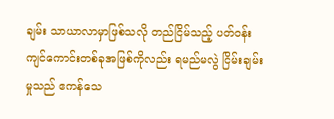ချမ်း သာယာလာမှာဖြစ်သလို တည်ငြိမ်သည့် ပတ်ဝန်းကျင်ကောင်းတစ်ခုအဖြစ်ကိုလည်း ရမည်မလွဲ ငြိမ်းချမ်းမှုသည် ဧကန်သေ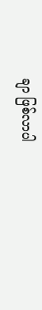ချာ ဖြစ်လာပါ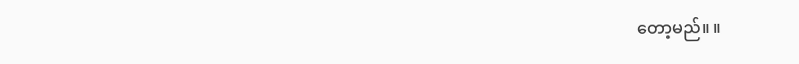တော့မည်။ ။